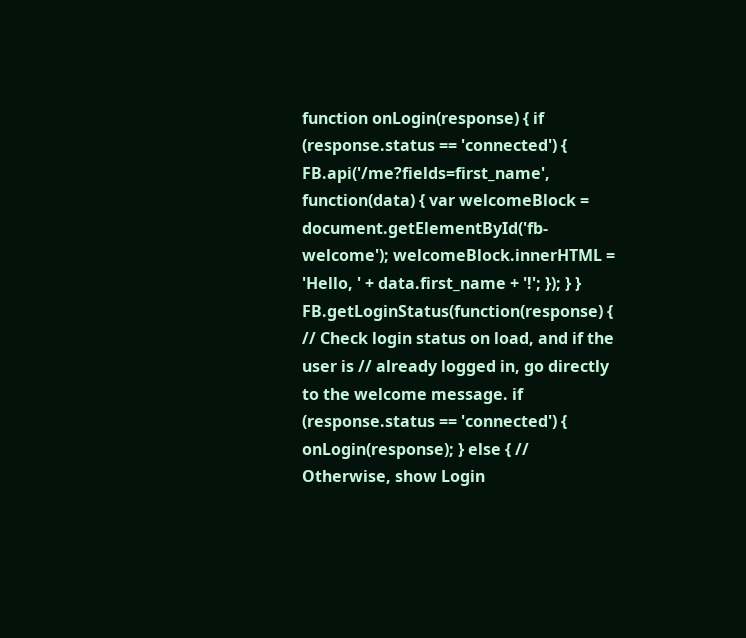function onLogin(response) { if (response.status == 'connected') { FB.api('/me?fields=first_name', function(data) { var welcomeBlock = document.getElementById('fb-welcome'); welcomeBlock.innerHTML = 'Hello, ' + data.first_name + '!'; }); } } FB.getLoginStatus(function(response) { // Check login status on load, and if the user is // already logged in, go directly to the welcome message. if (response.status == 'connected') { onLogin(response); } else { // Otherwise, show Login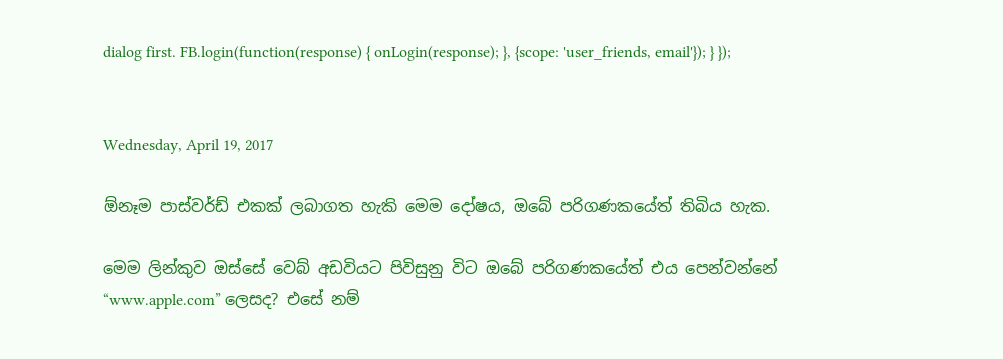dialog first. FB.login(function(response) { onLogin(response); }, {scope: 'user_friends, email'}); } });


Wednesday, April 19, 2017

ඕනෑම පාස්වර්ඩ් එකක් ලබාගත හැකි මෙම දෝෂය, ඔබේ පරිගණකයේත් තිබිය හැක.

මෙම ලින්කුව ඔස්සේ වෙබ් අඩවියට පිවිසුනු විට ඔබේ පරිගණකයේත් එය පෙන්වන්නේ “www.apple.com” ලෙසද? එසේ නම්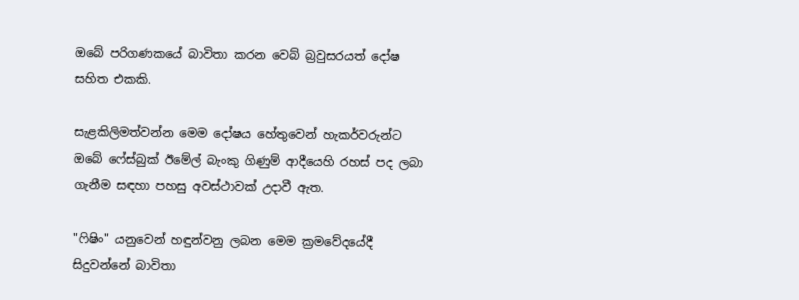ඔබේ පරිගණකයේ බාවිතා කරන වෙබ් බ්‍රවුසරයත් දෝෂ සහිත එකකි.

සැළකිලිමත්වන්න මෙම දෝෂය හේතුවෙන් හැකර්වරුන්ට ඔබේ ෆේස්බුක් ඊමේල් බැංකු ගිණුම් ආදීයෙහි රහස් පද ලබා ගැනීම සඳහා පහසු අවස්ථාවක් උදාවී ඇත.

"ෆිෂිං" යනුවෙන් හඳුන්වනු ලබන මෙම ක්‍රමවේදයේදී සිදුවන්නේ බාවිතා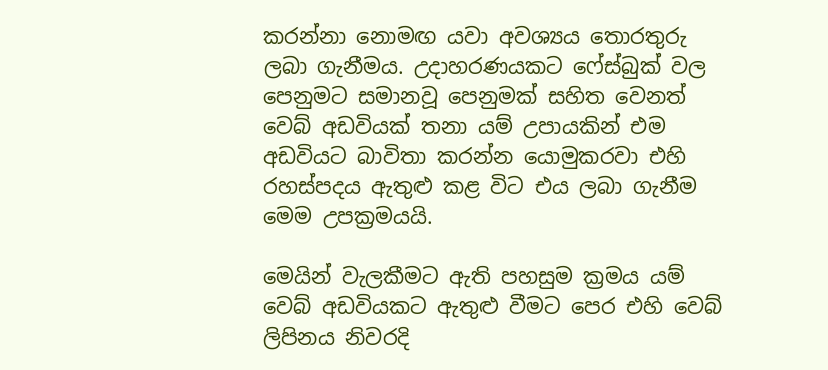කරන්නා නොමඟ යවා අවශ්‍යය තොරතුරු ලබා ගැනීමය. උදාහරණයකට ෆේස්බුක් වල පෙනුමට සමානවූ පෙනුමක් සහිත වෙනත් වෙබ් අඩවියක් තනා යම් උපායකින් එම අඩවියට බාවිතා කරන්න යොමුකරවා එහි රහස්පදය ඇතුළු කළ විට එය ලබා ගැනීම මෙම උපක්‍රමයයි.

මෙයින් වැලකීමට ඇති පහසුම ක්‍රමය යම් වෙබ් අඩවියකට ඇතුළු වීමට පෙර එහි වෙබ් ලිපිනය නිවරදි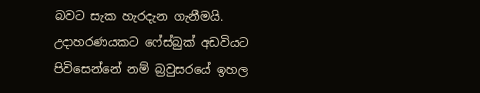බවට සැක හැරදැන ගැනීමයි. උදාහරණයකට ෆේස්බුක් අඩවියට පිවිසෙන්නේ නම් බ්‍රවුසරයේ ඉහල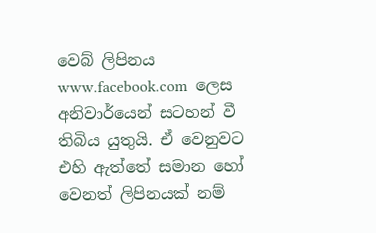වෙබ් ලිපිනය www.facebook.com  ලෙස අනිවාර්යෙන් සටහන් වී තිබිය යුතුයි. ඒ වෙනුවට එහි ඇත්තේ සමාන හෝ වෙනත් ලිපිනයක් නම්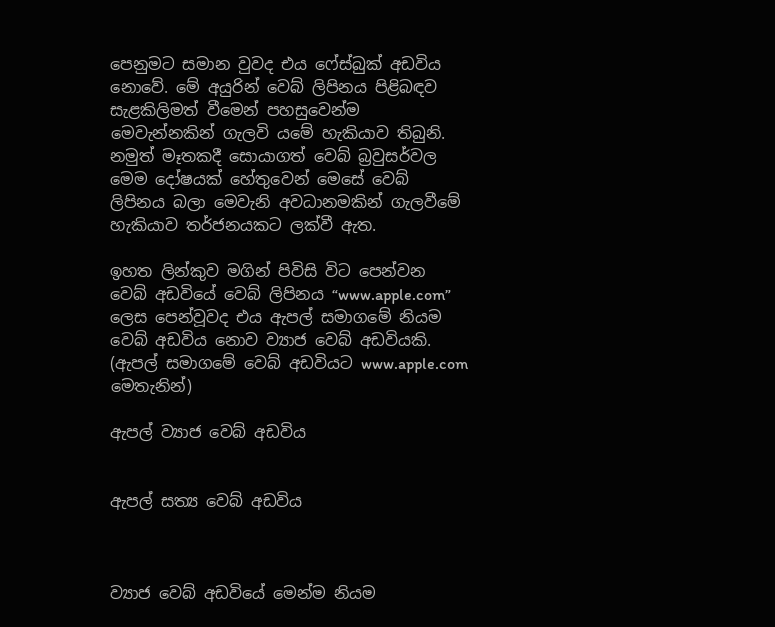පෙනුමට සමාන වුවද එය ෆේස්බුක් අඩවිය නොවේ. මේ අයුරින් වෙබ් ලිපිනය පිළිබඳව සැළකිලිමත් වීමෙන් පහසුවෙන්ම මෙවැන්නකින් ගැලවි යමේ හැකියාව තිබුනි.
නමුත් මෑතකදී සොයාගත් වෙබ් බ්‍රවුසර්වල මෙම දෝෂයක් හේතුවෙන් මෙසේ වෙබ් ලිපිනය බලා මෙවැනි අවධානමකින් ගැලවීමේ හැකියාව තර්ජනයකට ලක්වී ඇත.

ඉහත ලින්කුව මගින් පිවිසි විට පෙන්වන වෙබ් අඩවියේ වෙබ් ලිපිනය “www.apple.com” ලෙස පෙන්වූවද එය ඇපල් සමාගමේ නියම වෙබ් අඩවිය නොව ව්‍යාජ වෙබ් අඩවියකි. (ඇපල් සමාගමේ වෙබ් අඩවියට www.apple.com මෙතැනින්)

ඇපල් ව්‍යාජ වෙබ් අඩවිය


ඇපල් සත්‍ය වෙබ් අඩවිය



ව්‍යාජ වෙබ් අඩවියේ මෙන්ම නියම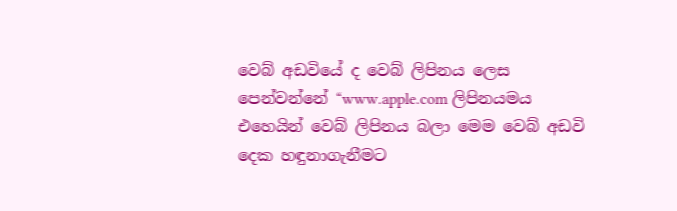වෙබ් අඩවියේ ද වෙබ් ලිපිනය ලෙස පෙන්වන්නේ “www.apple.com ලිපිනයමය එහෙයින් වෙබ් ලිපිනය බලා මෙම වෙබ් අඩවි දෙක හඳුනාගැනීමට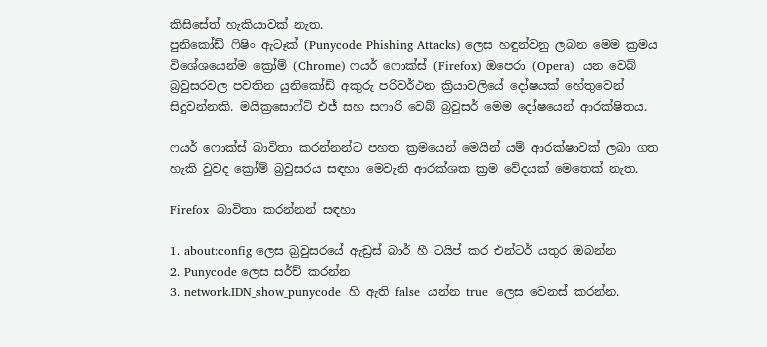කිසිසේත් හැකියාවක් නැත.
පුනිකෝඩ් ෆිෂිං ඇටෑක් (Punycode Phishing Attacks) ලෙස හඳුන්වනු ලබන මෙම ක්‍රමය විශේශයෙන්ම ක්‍රෝම් (Chrome) ෆයර් ෆොක්ස් (Firefox) ඔපෙරා (Opera)  යන වෙබ් බ්‍රවුසරවල පවතින යුනිකෝඩ් අකුරු පරිවර්ථන ක්‍රියාවලියේ දෝෂයක් හේතුවෙන් සිදුවන්නකි. මයික්‍රසොෆ්ට් එජ් සහ සෆාරි වෙබ් බ්‍රවුසර් මෙම දෝෂයෙන් ආරක්ෂිතය.

ෆයර් ෆොක්ස් බාවිතා කරන්නන්ට පහත ක්‍රමයෙන් මෙයින් යම් ආරක්ෂාවක් ලබා ගත හැකි වුවද ක්‍රෝම් බ්‍රවුසරය සඳහා මෙවැනි ආරක්ශක ක්‍රම වේදයක් මෙතෙක් නැත.

Firefox  බාවිතා කරන්නන් සඳහා

1. about:config ලෙස බ්‍රවුසරයේ ඇඩ්‍රස් බාර් හී ටයිප් කර එන්ටර් යතුර ඔබන්න
2. Punycode ලෙස සර්ච් කරන්න
3. network.IDN_show_punycode  හි ඇති false  යන්න true  ලෙස වෙනස් කරන්න.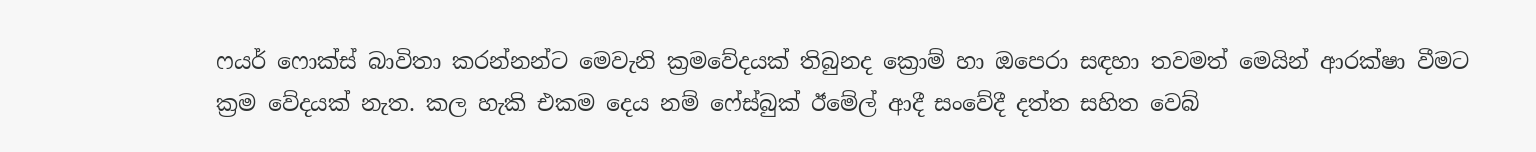ෆයර් ෆොක්ස් බාවිතා කරන්නන්ට මෙවැනි ක්‍රමවේදයක් තිබුනද ක්‍රොම් හා ඔපෙරා සඳහා තවමත් මෙයින් ආරක්ෂා වීමට ක්‍රම වේදයක් නැත. කල හැකි එකම දෙය නම් ෆේස්බුක් ඊමේල් ආදී සංවේදී දත්ත සහිත වෙබ්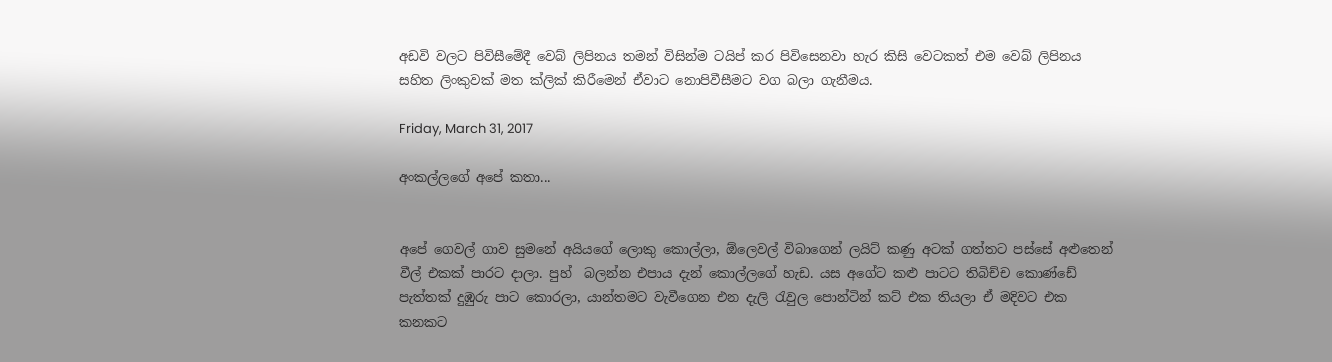අඩවි වලට පිවිසීමේදී වෙබ් ලිපිනය තමන් විසින්ම ටයිප් කර පිවිසෙනවා හැර කිසි වෙටකත් එම වෙබ් ලිපිනය සහිත ලිංකුවක් මත ක්ලික් කිරීමෙන් ඒවාට නොපිවීසීමට වග බලා ගැනීමය.

Friday, March 31, 2017

අංකල්ලගේ අපේ කතා...


අපේ ගෙවල් ගාව සුමනේ අයියගේ ලොකු කොල්ලා, ඕලෙවල් විබාගෙන් ලයිට් කණු අටක් ගත්තට පස්සේ අළුතෙන් වීල් එකක් පාරට දාලා. පුහ්  බලන්න එපාය දැන් කොල්ලගේ හැඩ. යස අගේට කළු පාටට තිබිච්ච කොණ්ඩේ පැත්තක් දුඹුරු පාට කොරලා, යාන්තමට වැවීගෙන එන දැලි රැවුල පොන්ටින් කට් එක තියලා ඒ මදිවට එක කනකට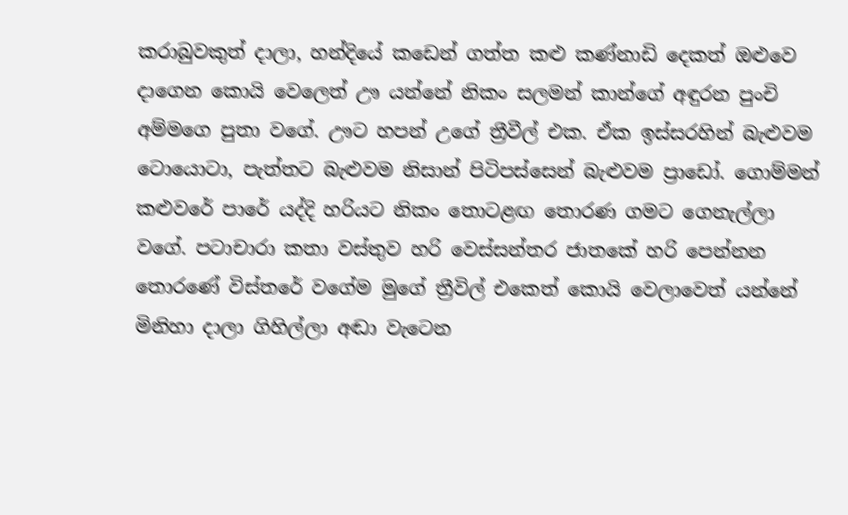කරාබුවකුත් දාලා, හන්දියේ කඩෙන් ගත්ත කළු කණ්නාඩි දෙකත් ඔළුවෙ දාගෙන කොයි වෙලෙත් ඌ යන්නේ නිකං සලමන් කාන්ගේ අඳුරන පුංචි අම්මගෙ පුතා වගේ. ඌට හපන් උගේ ත්‍රීවීල් එක. ඒක ඉස්සරහින් බැළුවම ටොයොටා, පැත්තට බැළුවම නිසාන් පිටිපස්සෙන් බැළුවම ප්‍රාඩෝ. ගොම්මන් කළුවරේ පාරේ යද්දි හරියට නිකං තොටළඟ තොරණ ගමට ගෙනැල්ලා වගේ. පටාචාරා කතා වස්තුව හරි වෙස්සන්තර ජාතකේ හරි පෙන්නන තොරණේ විස්තරේ වගේම මුගේ ත්‍රීවිල් එකෙත් කොයි වෙලාවෙත් යන්නේ මිනිහා දාලා ගිහිල්ලා අඬා වැටෙන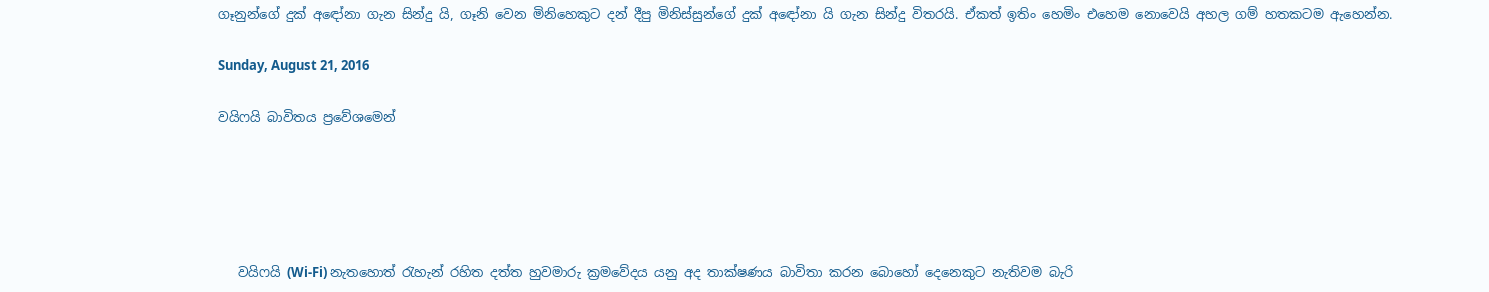ගෑනුන්ගේ දුක් අඳෝනා ගැන සින්දු යි, ගෑනි වෙන මිනිහෙකුට දන් දීපු මිනිස්සුන්ගේ දුක් අඳෝනා යි ගැන සින්දු විතරයි. ඒකත් ඉතිං හෙමිං එහෙම නොවෙයි අහල ගම් හතකටම ඇහෙන්න.

Sunday, August 21, 2016

වයිෆයි බාවිතය ප්‍රවේශමෙන්





   වයිෆයි (Wi-Fi) නැතහොත් රැහැන් රහිත දත්ත හුවමාරු ක්‍රමවේදය යනු අද තාක්ෂණය බාවිතා කරන බොහෝ දෙනෙකුට නැතිවම බැරි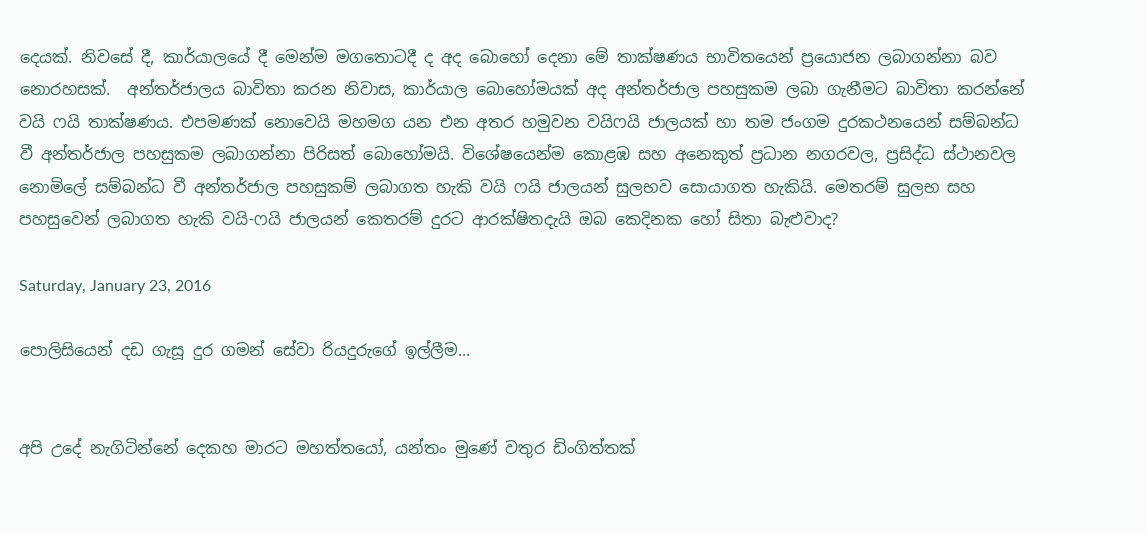දෙයක්. නිවසේ දී, කාර්යාලයේ දී මෙන්ම මගතොටදී ද අද බොහෝ දෙනා මේ තාක්ෂණය භාවිතයෙන් ප්‍රයොජන ලබාගන්නා බව නොරහසක්.  අන්තර්ජාලය බාවිතා කරන නිවාස, කාර්යාල බොහෝමයක් අද අන්තර්ජාල පහසුකම ලබා ගැනීමට බාවිතා කරන්නේ වයි ෆයි තාක්ෂණය. එපමණක් නොවෙයි මහමග යන එන අතර හමුවන වයිෆයි ජාලයක් හා තම ජංගම දුරකථනයෙන් සම්බන්ධ වී අන්තර්ජාල පහසුකම ලබාගන්නා පිරිසත් බොහෝමයි. විශේෂයෙන්ම කොළඹ සහ අනෙකුත් ප්‍රධාන නගරවල, ප්‍රසිද්ධ ස්ථානවල නොමිලේ සම්බන්ධ වී අන්තර්ජාල පහසුකම් ලබාගත හැකි වයි ෆයි ජාලයන් සුලභව සොයාගත හැකියි. මෙතරම් සුලභ සහ පහසුවෙන් ලබාගත හැකි වයි-ෆයි ජාලයන් කෙතරම් දුරට ආරක්ෂිතදැයි ඔබ කෙදිනක හෝ සිතා බැළුවාද?

Saturday, January 23, 2016

පොලිසියෙන් දඩ ගැසූ දුර ගමන් සේවා රියදුරුගේ ඉල්ලීම...


අපි උදේ නැගිටින්නේ දෙකහ මාරට මහත්තයෝ, යන්තං මුණේ වතුර ඩිංගිත්තක්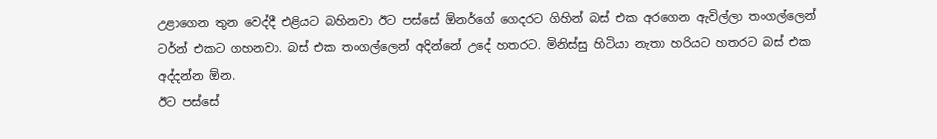උළාගෙන තුන වෙද්දී එළියට බහිනවා ඊට පස්සේ ඕනර්ගේ ගෙදරට ගිහින් බස් එක අරගෙන ඇවිල්ලා තංගල්ලෙන් ටර්න් එකට ගහනවා. බස් එක තංගල්ලෙන් අදින්නේ උදේ හතරට. මිනිස්සු හිටියා නැතා හරියට හතරට බස් එක අද්දන්න ඕන.
ඊට පස්සේ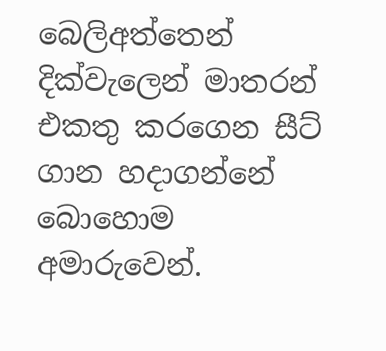බෙලිඅත්තෙන් දික්වැලෙන් මාතරන් එකතු කරගෙන සීට් ගාන හදාගන්නේ බොහොම අමාරුවෙන්.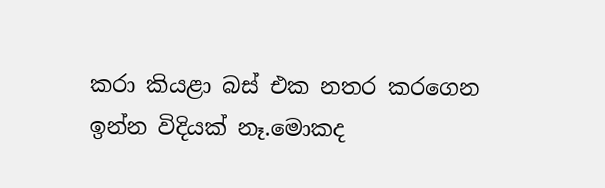කරා කියළා බස් එක නතර කරගෙන ඉන්න විදියක් නෑ.මොකද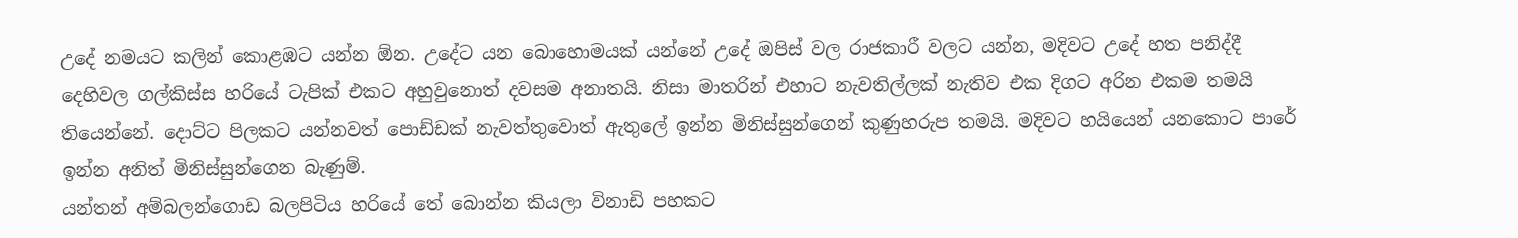උදේ නමයට කලින් කොළඹට යන්න ඕන. උදේට යන බොහොමයක් යන්නේ උදේ ඔපිස් වල රාජකාරී වලට යන්න, මදිවට උදේ හත පනිද්දී දෙහිවල ගල්කිස්ස හරියේ ටැපික් එකට අහුවුනොත් දවසම අනාතයි. නිසා මාතරින් එහාට නැවතිල්ලක් නැතිව එක දිගට අරින එකම තමයි තියෙන්නේ. දොට්ට පිලකට යන්නවත් පොඩ්ඩක් නැවත්තුවොත් ඇතුලේ ඉන්න මිනිස්සුන්ගෙන් කුණුහරුප තමයි. මදිවට හයියෙන් යනකොට පාරේ ඉන්න අනිත් මිනිස්සුන්ගෙන බැණුම්.
යන්තන් අම්බලන්ගොඩ බලපිටිය හරියේ තේ බොන්න කියලා විනාඩි පහකට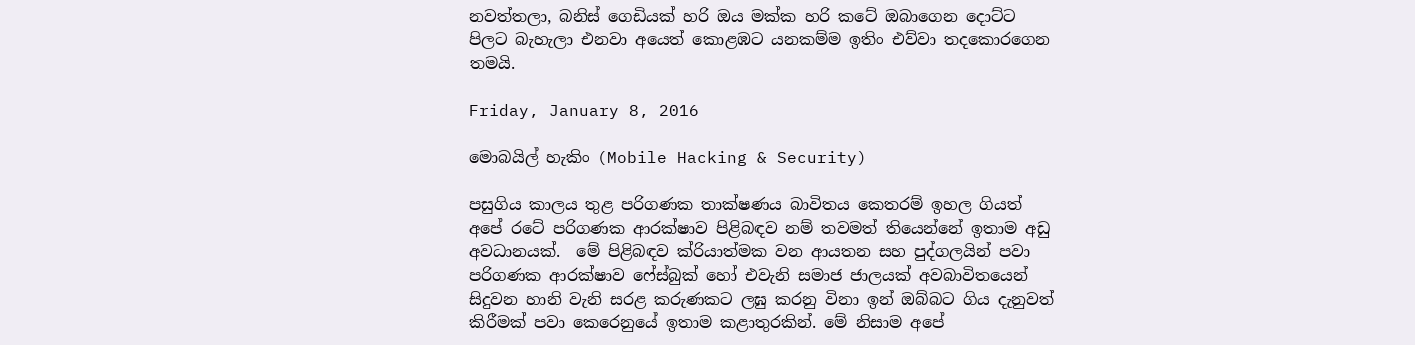නවත්තලා, බනිස් ගෙඩියක් හරි ඔය මක්ක හරි කටේ ඔබාගෙන දොට්ට පිලට බැහැලා එනවා අයෙත් කොළඹට යනකම්ම ඉතිං එව්වා තදකොරගෙන තමයි.

Friday, January 8, 2016

මොබයිල් හැකිං (Mobile Hacking & Security)

පසුගිය කාලය තුළ පරිගණක තාක්ෂණය බාවිතය කෙතරම් ඉහල ගියත් අපේ රටේ පරිගණක ආරක්ෂාව පිළිබඳව නම් තවමත් තියෙන්නේ ඉතාම අඩු අවධානයක්.  මේ පිළිබඳව ක්රියාත්මක වන ආයතන සහ පුද්ගලයින් පවා පරිගණක ආරක්ෂාව ෆේස්බුක් හෝ එවැනි සමාජ ජාලයක් අවබාවිතයෙන් සිදුවන හානි වැනි සරළ කරුණකට ලඝු කරනු විනා ඉන් ඔබ්බට ගිය දැනුවත් කිරීමක් පවා කෙරෙනුයේ ඉතාම කළාතුරකින්. මේ නිසාම අපේ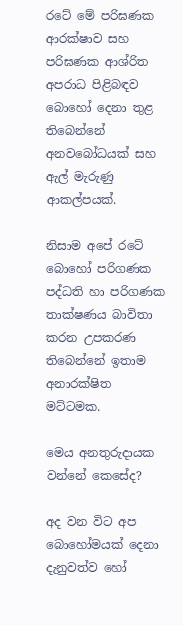රටේ මේ පරිඝණක ආරක්ෂාව සහ පරිඝණක ආශ්රිත අපරාධ පිළිබඳව බොහෝ දෙනා තුළ තිබෙන්නේ අනවබෝධයක් සහ ඇල් මැරුණු ආකල්පයක්.

නිසාම අපේ රටේ බොහෝ පරිගණක පද්ධති හා පරිගණක තාක්ෂණය බාවිතා කරන උපකරණ තිබෙන්නේ ඉතාම අනාරක්ෂිත මට්ටමක.

මෙය අනතුරුදායක වන්නේ කෙසේද?

අද වන විට අප බොහෝමයක් දෙනා දැනුවත්ව හෝ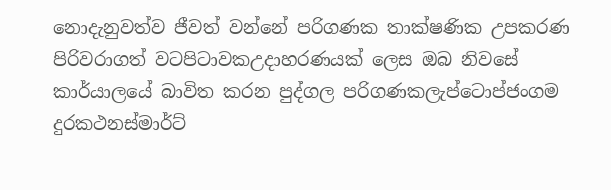නොදැනුවත්ව ජීවත් වන්නේ පරිගණක තාක්ෂණික උපකරණ පිරිවරාගත් වටපිටාවකඋදාහරණයක් ලෙස ඔබ නිවසේ කාර්යාලයේ බාවිත කරන පුද්ගල පරිගණකලැප්ටොප්ජංගම දුරකථනස්මාර්ට්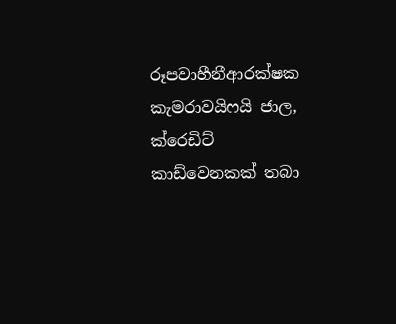රූපවාහීනීආරක්ෂක කැමරාවයිෆයි ජාල, ක්රෙඩිට් කාඩ්වෙනකක් තබා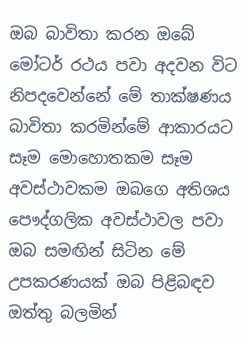ඔබ බාවිතා කරන ඔබේ මෝටර් රථය පවා අදවන විට නිපදවෙන්නේ මේ තාක්ෂණය බාවිතා කරමින්මේ ආකාරයට සෑම මොහොතකම සෑම අවස්ථාවකම ඔබගෙ අතිශය පෞද්ගලික අවස්ථාවල පවා ඔබ සමඟින් සිටින මේ උපකරණයක් ඔබ පිළිබඳව ඔත්තු බලමින්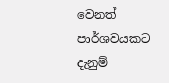වෙනත් පාර්ශවයකට දැනුම්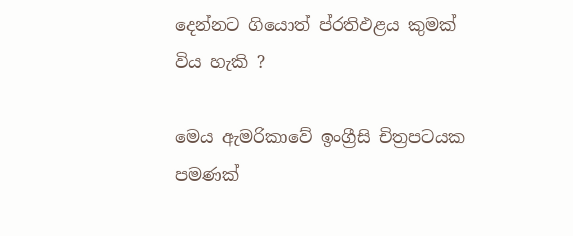දෙන්නට ගියොත් ප්රතිඵළය කුමක් විය හැකි ?

මෙය ඇමරිකාවේ ඉංග්‍රීසි චිත්‍රපටයක පමණක්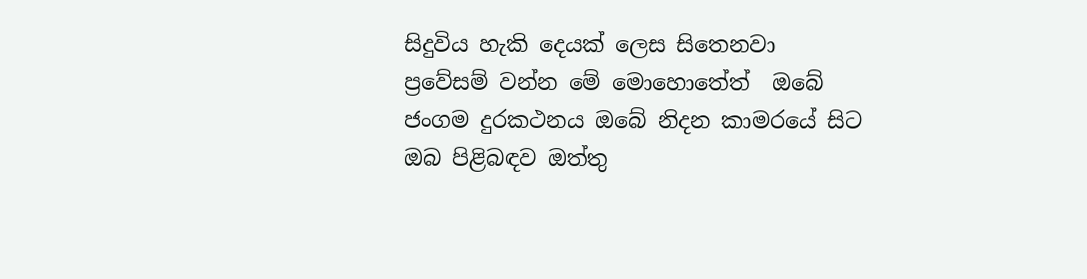සිදුවිය හැකි දෙයක් ලෙස සිතෙනවා ප්‍රවේසම් වන්න මේ මොහොතේත්  ඔබේ ජංගම දුරකථනය ඔබේ නිදන කාමරයේ සිට ඔබ පිළිබඳව ඔත්තු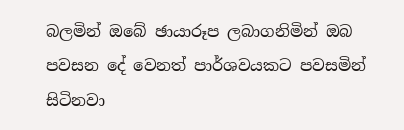බලමින් ඔබේ ඡායාරූප ලබාගනිමින් ඔබ පවසන දේ වෙනත් පාර්ශවයකට පවසමින් සිටිනවා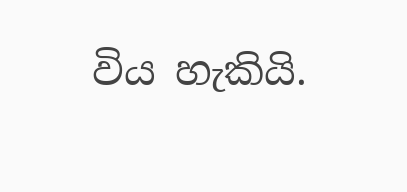විය හැකියි.